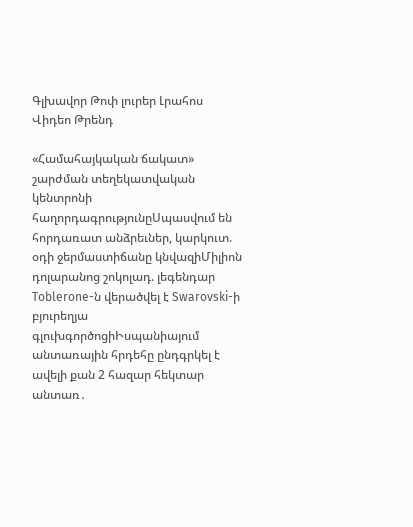Գլխավոր Թոփ լուրեր Լրահոս Վիդեո Թրենդ

«Համահայկական ճակատ» շարժման տեղեկատվական կենտրոնի հաղորդագրությունըՍպասվում են հորդառատ անձրեւներ, կարկուտ. օդի ջերմաստիճանը կնվազիՄիլիոն դոլարանոց շոկոլադ. լեգենդար Toblerone-ն վերածվել է Swarovski-ի բյուրեղյա գլուխգործոցիԻսպանիայում անտառային հրդեհը ընդգրկել է ավելի քան 2 հազար հեկտար անտառ․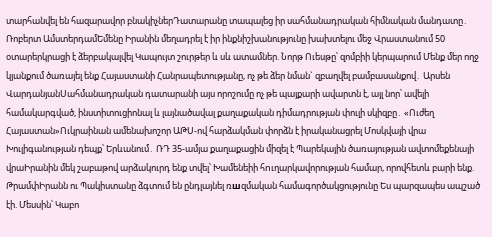տարհանվել են հազարավոր բնակիչներԴատարանը տապալեց իր սահմանադրական հիմնական մանդատը․ Ռոբերտ ԱմստերդամԵմենը Իրանին մեղադրել է իր ինքնիշխանությունը խախտելու մեջ Վրաստանում 50 օտարերկրացի է ձերբակալվել Կապույտ շուրթեր և սև ատամներ. Նորթ Ուեսթը՝ զոմբիի կերպարում Մենք մեր ողջ կյանքում ծառայել ենք Հայաստանի Հանրապետությանը, ոչ թե ձեր նման` զբաղվել բամբասանքով․ Արսեն ՎարդանյանՍահմանադրական դատարանի այս որոշումը ոչ թե պայքարի ավարտն է, այլ նոր՝ ավելի համակարգված, ինստիտուցիոնալ և լայնածավալ քաղաքական դիմադրության փուլի սկիզբը․ «Ուժեղ Հայաստան»Ուկրաինան ամենախոշոր ԱԹՍ-ով հարձակման փորձն է իրականացրել Մոսկվայի վրա Խուլիգանության դեպք՝ Երևանում․ ՌԴ 35-ամյա քաղաքացին միզել է Պարեկային ծառայության ավտոմեքենայի վրաԻրանին մեկ շաբաթով արձակուրդ ենք տվել՝ Խամենեիի հnւղարկավորության համար, որովհետև բարի ենք. ԹրամփԻրանն ու Պակիստանը ձգտում են ընդլայնել ռшզմական համագործակցությունը Ես պարզապես ապշած էի. Մեսսին՝ Կաբո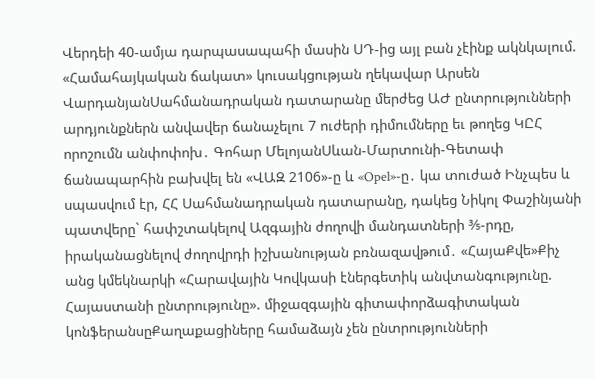Վերդեի 40-ամյա դարպասապահի մասին ՍԴ-ից այլ բան չէինք ակնկալում. «Համահայկական ճակատ» կուսակցության ղեկավար Արսեն ՎարդանյանՍահմանադրական դատարանը մերժեց ԱԺ ընտրությունների արդյունքներն անվավեր ճանաչելու 7 ուժերի դիմումները եւ թողեց ԿԸՀ որոշումն անփոփոխ․ Գոհար ՄելոյանՍևան-Մարտունի-Գետափ ճանապարհին բախվել են «ՎԱԶ 2106»-ը և «Opel»-ը․ կա տուժած Ինչպես և սպասվում էր, ՀՀ Սահմանադրական դատարանը, դակեց Նիկոլ Փաշինյանի պատվերը` հափշտակելով Ազգային ժողովի մանդատների ⅗-րդը, իրականացնելով ժողովրդի իշխանության բռնազավթում․ «ՀայաՔվե»Քիչ անց կմեկնարկի «Հարավային Կովկասի էներգետիկ անվտանգությունը. Հայաստանի ընտրությունը». միջազգային գիտափորձագիտական կոնֆերանսըՔաղաքացիները համաձայն չեն ընտրությունների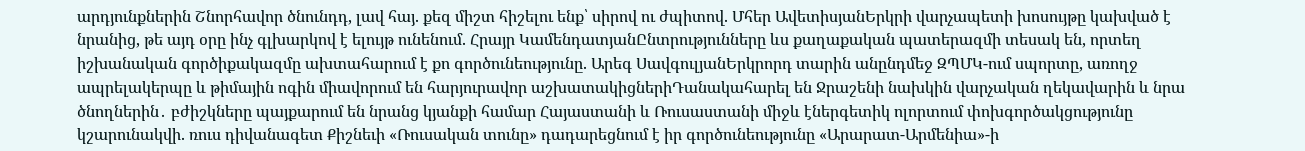արդյունքներին Շնորհավոր ծնունդդ, լավ հայ. քեզ միշտ հիշելու ենք՝ սիրով ու ժպիտով. Մհեր ԱվետիսյանԵրկրի վարչապետի խոսույթը կախված է նրանից, թե այդ օրը ինչ գլխարկով է ելույթ ունենում. Հրայր ԿամենդատյանԸնտրությունները ևս քաղաքական պատերազմի տեսակ են, որտեղ իշխանական գործիքակազմը ախտահարում է քո գործունեությունը. Արեգ ՍավգուլյանԵրկրորդ տարին անընդմեջ ԶՊՄԿ-ում սպորտը, առողջ ապրելակերպը և թիմային ոգին միավորում են հարյուրավոր աշխատակիցներիԴանակահարել են Ջրաշենի նախկին վարչական ղեկավարին և նրա ծնողներին․ բժիշկները պայքարում են նրանց կյանքի համար Հայաստանի և Ռուսաստանի միջև էներգետիկ ոլորտում փոխգործակցությունը կշարունակվի. ռուս դիվանագետ Քիշնեւի «Ռուսական տունը» դադարեցնում է իր գործունեությունը «Արարատ-Արմենիա»-ի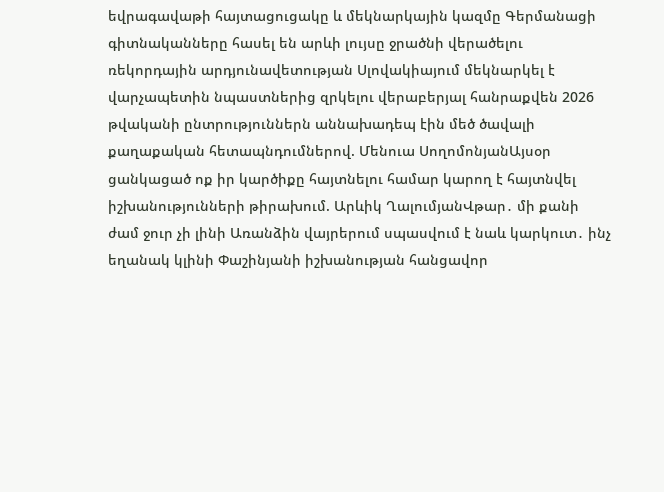եվրագավաթի հայտացուցակը և մեկնարկային կազմը Գերմանացի գիտնականները հասել են արևի լույսը ջրածնի վերածելու ռեկորդային արդյունավետության Սլովակիայում մեկնարկել է վարչապետին նպաստներից զրկելու վերաբերյալ հանրաքվեն 2026 թվականի ընտրություններն աննախադեպ էին մեծ ծավալի քաղաքական հետապնդումներով. Մենուա ՍողոմոնյանԱյսօր ցանկացած ոք իր կարծիքը հայտնելու համար կարող է հայտնվել իշխանությունների թիրախում. Արևիկ ՂալումյանՎթար․ մի քանի ժամ ջուր չի լինի Առանձին վայրերում սպասվում է նաև կարկուտ․ ինչ եղանակ կլինի Փաշինյանի իշխանության հանցավոր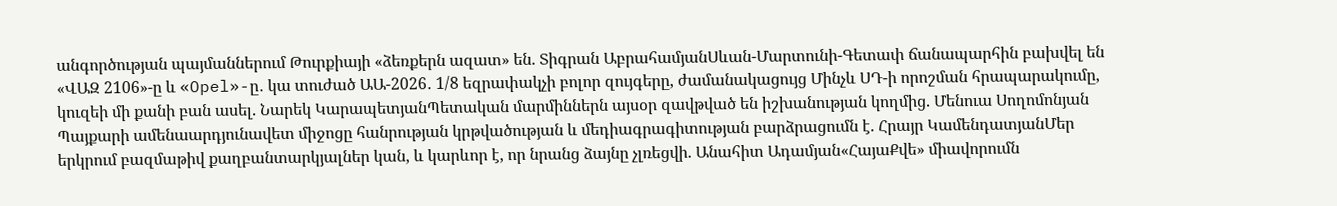անգործության պայմաններում Թուրքիայի «ձեռքերն ազատ» են. Տիգրան ԱբրահամյանՍևան-Մարտունի-Գետափ ճանապարհին բախվել են «ՎԱԶ 2106»-ը և «Opel»-ը․ կա տուժած ԱԱ-2026․ 1/8 եզրափակչի բոլոր զույգերը, ժամանակացույց Մինչև ՍԴ-ի որոշման հրապարակումը, կուզեի մի քանի բան ասել. Նարեկ ԿարապետյանՊետական մարմիններն այսօր զավթված են իշխանության կողմից. Մենուա Սողոմոնյան Պայքարի ամենաարդյունավետ միջոցը հանրության կրթվածության և մեդիագրագիտության բարձրացումն է. Հրայր ԿամենդատյանՄեր երկրում բազմաթիվ քաղբանտարկյալներ կան, և կարևոր է, որ նրանց ձայնը չլռեցվի. Անահիտ Ադամյան«ՀայաՔվե» միավորումն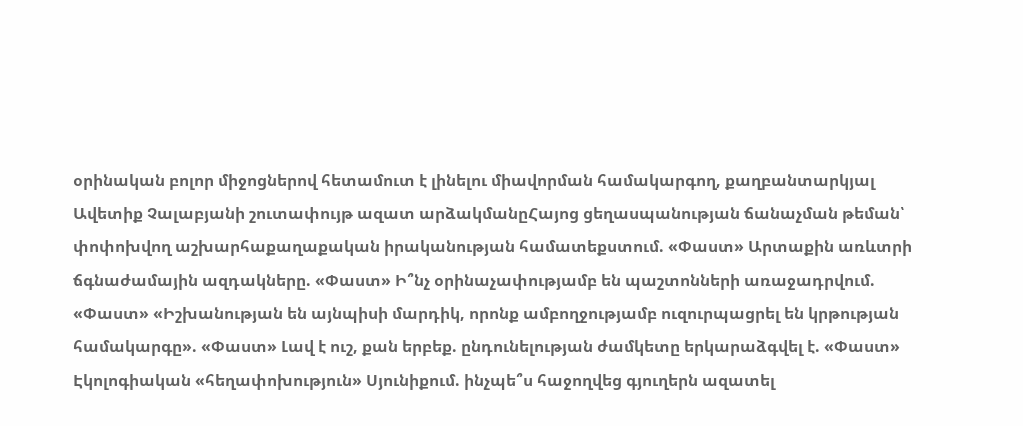օրինական բոլոր միջոցներով հետամուտ է լինելու միավորման համակարգող, քաղբանտարկյալ Ավետիք Չալաբյանի շուտափույթ ազատ արձակմանըՀայոց ցեղասպանության ճանաչման թեման՝ փոփոխվող աշխարհաքաղաքական իրականության համատեքստում. «Փաստ» Արտաքին առևտրի ճգնաժամային ազդակները. «Փաստ» Ի՞նչ օրինաչափությամբ են պաշտոնների առաջադրվում. «Փաստ» «Իշխանության են այնպիսի մարդիկ, որոնք ամբողջությամբ ուզուրպացրել են կրթության համակարգը». «Փաստ» Լավ է ուշ, քան երբեք. ընդունելության ժամկետը երկարաձգվել է. «Փաստ» Էկոլոգիական «հեղափոխություն» Սյունիքում. ինչպե՞ս հաջողվեց գյուղերն ազատել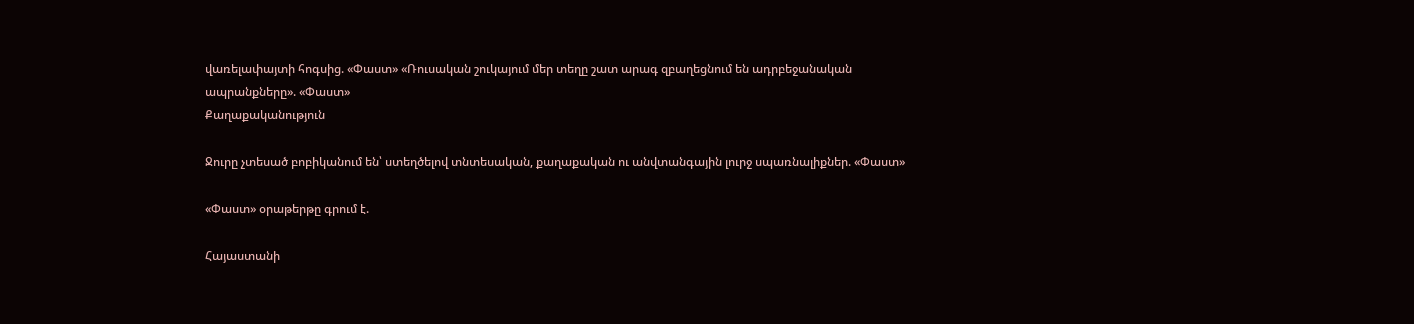վառելափայտի հոգսից. «Փաստ» «Ռուսական շուկայում մեր տեղը շատ արագ զբաղեցնում են ադրբեջանական ապրանքները». «Փաստ»
Քաղաքականություն

Ջուրը չտեսած բոբիկանում են՝ ստեղծելով տնտեսական, քաղաքական ու անվտանգային լուրջ սպառնալիքներ. «Փաստ»

«Փաստ» օրաթերթը գրում է.

Հայաստանի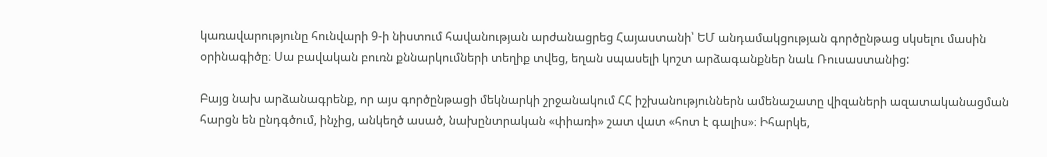կառավարությունը հունվարի 9-ի նիստում հավանության արժանացրեց Հայաստանի՝ ԵՄ անդամակցության գործընթաց սկսելու մասին օրինագիծը։ Սա բավական բուռն քննարկումների տեղիք տվեց, եղան սպասելի կոշտ արձագանքներ նաև Ռուսաստանից:

Բայց նախ արձանագրենք, որ այս գործընթացի մեկնարկի շրջանակում ՀՀ իշխանություններն ամենաշատը վիզաների ազատականացման հարցն են ընդգծում, ինչից, անկեղծ ասած, նախընտրական «փիառի» շատ վատ «հոտ է գալիս»։ Իհարկե,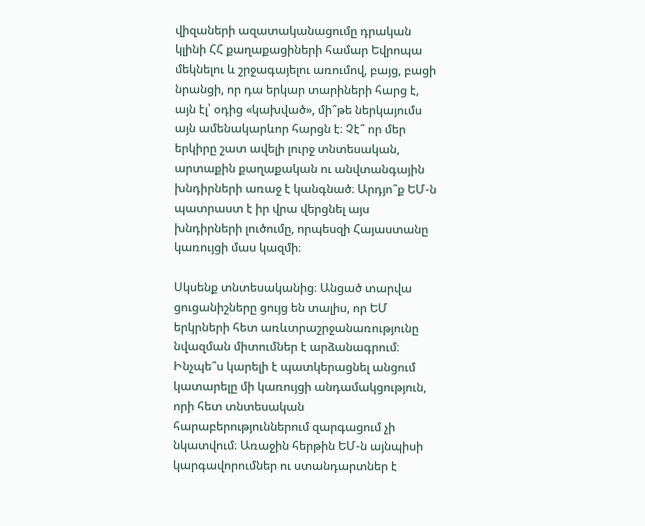վիզաների ազատականացումը դրական կլինի ՀՀ քաղաքացիների համար Եվրոպա մեկնելու և շրջագայելու առումով, բայց, բացի նրանցի, որ դա երկար տարիների հարց է, այն էլ՝ օդից «կախված», մի՞թե ներկայումս այն ամենակարևոր հարցն է։ Չէ՞ որ մեր երկիրը շատ ավելի լուրջ տնտեսական, արտաքին քաղաքական ու անվտանգային խնդիրների առաջ է կանգնած։ Արդյո՞ք ԵՄ-ն պատրաստ է իր վրա վերցնել այս խնդիրների լուծումը, որպեսզի Հայաստանը կառույցի մաս կազմի։

Սկսենք տնտեսականից։ Անցած տարվա ցուցանիշները ցույց են տալիս, որ ԵՄ երկրների հետ առևտրաշրջանառությունը նվազման միտումներ է արձանագրում։ Ինչպե՞ս կարելի է պատկերացնել անցում կատարելը մի կառույցի անդամակցություն, որի հետ տնտեսական հարաբերություններում զարգացում չի նկատվում։ Առաջին հերթին ԵՄ-ն այնպիսի կարգավորումներ ու ստանդարտներ է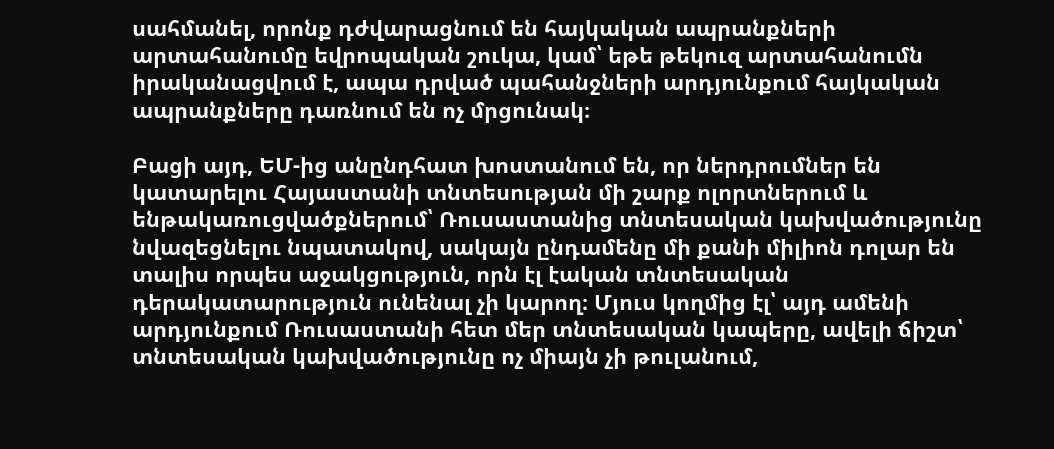սահմանել, որոնք դժվարացնում են հայկական ապրանքների արտահանումը եվրոպական շուկա, կամ՝ եթե թեկուզ արտահանումն իրականացվում է, ապա դրված պահանջների արդյունքում հայկական ապրանքները դառնում են ոչ մրցունակ։

Բացի այդ, ԵՄ-ից անընդհատ խոստանում են, որ ներդրումներ են կատարելու Հայաստանի տնտեսության մի շարք ոլորտներում և ենթակառուցվածքներում՝ Ռուսաստանից տնտեսական կախվածությունը նվազեցնելու նպատակով, սակայն ընդամենը մի քանի միլիոն դոլար են տալիս որպես աջակցություն, որն էլ էական տնտեսական դերակատարություն ունենալ չի կարող։ Մյուս կողմից էլ՝ այդ ամենի արդյունքում Ռուսաստանի հետ մեր տնտեսական կապերը, ավելի ճիշտ՝ տնտեսական կախվածությունը ոչ միայն չի թուլանում,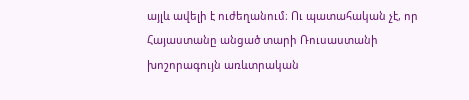այլև ավելի է ուժեղանում։ Ու պատահական չէ, որ Հայաստանը անցած տարի Ռուսաստանի խոշորագույն առևտրական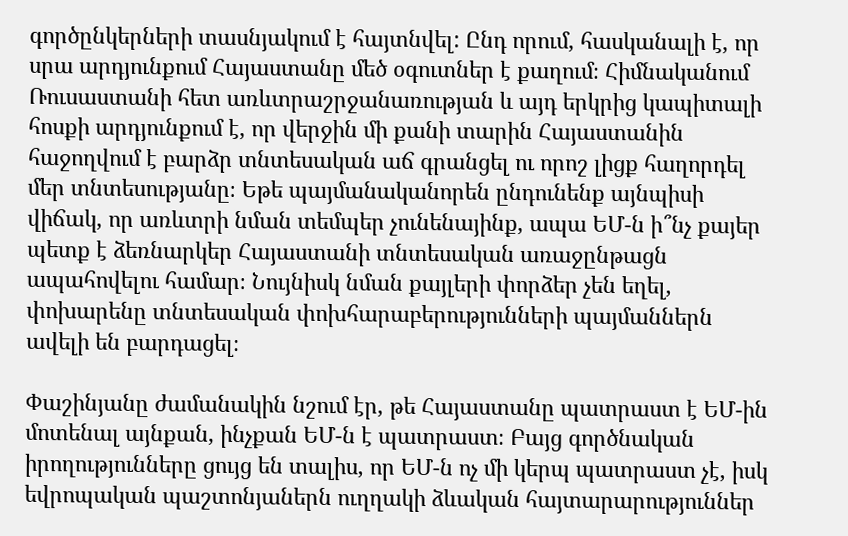գործընկերների տասնյակում է հայտնվել: Ընդ որում, հասկանալի է, որ սրա արդյունքում Հայաստանը մեծ օգուտներ է քաղում։ Հիմնականում Ռուսաստանի հետ առևտրաշրջանառության և այդ երկրից կապիտալի հոսքի արդյունքում է, որ վերջին մի քանի տարին Հայաստանին հաջողվում է բարձր տնտեսական աճ գրանցել ու որոշ լիցք հաղորդել մեր տնտեսությանը։ Եթե պայմանականորեն ընդունենք այնպիսի վիճակ, որ առևտրի նման տեմպեր չունենայինք, ապա ԵՄ-ն ի՞նչ քայեր պետք է ձեռնարկեր Հայաստանի տնտեսական առաջընթացն ապահովելու համար։ Նույնիսկ նման քայլերի փորձեր չեն եղել, փոխարենը տնտեսական փոխհարաբերությունների պայմաններն ավելի են բարդացել։

Փաշինյանը ժամանակին նշում էր, թե Հայաստանը պատրաստ է ԵՄ-ին մոտենալ այնքան, ինչքան ԵՄ-ն է պատրաստ։ Բայց գործնական իրողությունները ցույց են տալիս, որ ԵՄ-ն ոչ մի կերպ պատրաստ չէ, իսկ եվրոպական պաշտոնյաներն ուղղակի ձևական հայտարարություններ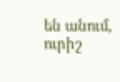են անում, ուրիշ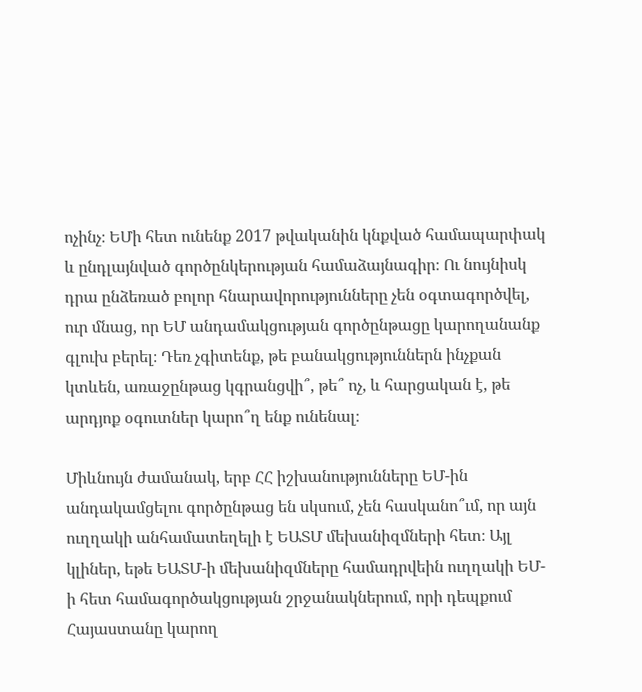ոչինչ։ ԵՄի հետ ունենք 2017 թվականին կնքված համապարփակ և ընդլայնված գործընկերության համաձայնագիր։ Ու նույնիսկ դրա ընձեռած բոլոր հնարավորությունները չեն օգտագործվել, ուր մնաց, որ ԵՄ անդամակցության գործընթացը կարողանանք գլուխ բերել։ Դեռ չգիտենք, թե բանակցություններն ինչքան կտևեն, առաջընթաց կգրանցվի՞, թե՞ ոչ, և հարցական է, թե արդյոք օգուտներ կարո՞ղ ենք ունենալ։

Միևնույն ժամանակ, երբ ՀՀ իշխանությունները ԵՄ-ին անդակամցելու գործընթաց են սկսում, չեն հասկանո՞ւմ, որ այն ուղղակի անհամատեղելի է ԵԱՏՄ մեխանիզմների հետ։ Այլ կլիներ, եթե ԵԱՏՄ-ի մեխանիզմները համադրվեին ուղղակի ԵՄ-ի հետ համագործակցության շրջանակներում, որի դեպքում Հայաստանը կարող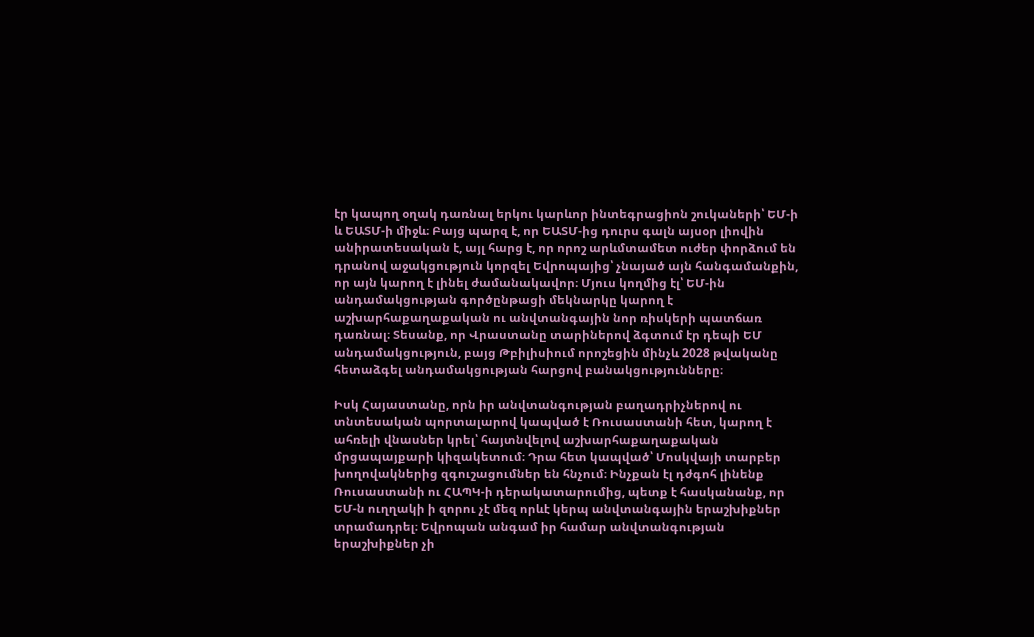էր կապող օղակ դառնալ երկու կարևոր ինտեգրացիոն շուկաների՝ ԵՄ-ի և ԵԱՏՄ-ի միջև։ Բայց պարզ է, որ ԵԱՏՄ-ից դուրս գալն այսօր լիովին անիրատեսական է, այլ հարց է, որ որոշ արևմտամետ ուժեր փորձում են դրանով աջակցություն կորզել Եվրոպայից՝ չնայած այն հանգամանքին, որ այն կարող է լինել ժամանակավոր։ Մյուս կողմից էլ՝ ԵՄ-ին անդամակցության գործընթացի մեկնարկը կարող է աշխարհաքաղաքական ու անվտանգային նոր ռիսկերի պատճառ դառնալ։ Տեսանք, որ Վրաստանը տարիներով ձգտում էր դեպի ԵՄ անդամակցություն, բայց Թբիլիսիում որոշեցին մինչև 2028 թվականը հետաձգել անդամակցության հարցով բանակցությունները։

Իսկ Հայաստանը, որն իր անվտանգության բաղադրիչներով ու տնտեսական պորտալարով կապված է Ռուսաստանի հետ, կարող է ահռելի վնասներ կրել՝ հայտնվելով աշխարհաքաղաքական մրցապայքարի կիզակետում։ Դրա հետ կապված՝ Մոսկվայի տարբեր խողովակներից զգուշացումներ են հնչում։ Ինչքան էլ դժգոհ լինենք Ռուսաստանի ու ՀԱՊԿ-ի դերակատարումից, պետք է հասկանանք, որ ԵՄ-ն ուղղակի ի զորու չէ մեզ որևէ կերպ անվտանգային երաշխիքներ տրամադրել։ Եվրոպան անգամ իր համար անվտանգության երաշխիքներ չի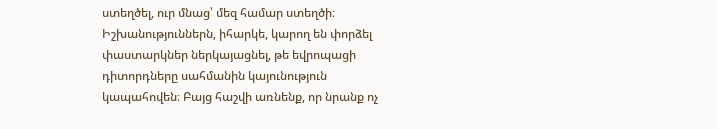ստեղծել, ուր մնաց՝ մեզ համար ստեղծի։ Իշխանություններն, իհարկե, կարող են փորձել փաստարկներ ներկայացնել, թե եվրոպացի դիտորդները սահմանին կայունություն կապահովեն։ Բայց հաշվի առնենք, որ նրանք ոչ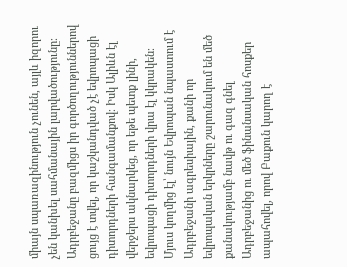միայն սպառազինություն չունեն, այլև իզորու չեն կանխել սահմանային լարվածությունը։ Ադրբեջանը բազմիցս իր գործողություններով ցույց է տվել, որ կաշկանդված չէ եվրոպացի դիտորդների հանգամանքով։ Իսկ Ալիևն էլ վերջերս ակնարկեց, որ եթե պետք լինի, եվրոպացի դիտորդների վրա էլ կկրակեն։ Մյուս կողմից էլ՝ նույն Եվրոպան նպաստում է Ադրբեջանի ագրեսիային, քանի որ եվրոպական երկրները շարունակում են մեծ քանակությամբ նավթ ու գազ գնել Ադրբեջանից ու մեծ ֆինանսական հոսքեր ապահովել, որով Բաքուն կարող է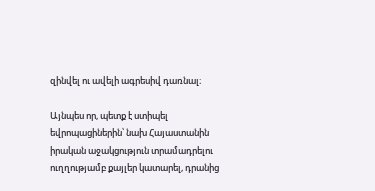զինվել ու ավելի ագրեսիվ դառնալ։

Այնպես որ, պետք է ստիպել եվրոպացիներին՝ նախ Հայաստանին իրական աջակցություն տրամադրելու ուղղությամբ քայլեր կատարել, դրանից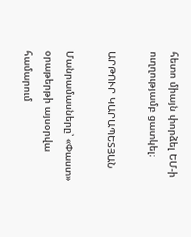հետո միայն փորձել ԵՄ-ի ուղղությամբ ցատկել։

ԱՐԹՈՒՐ ԿԱՐԱՊԵՏՅԱՆ

Մանրամասները՝ «Փաստ» օրաթերթի այսօրվա համարում